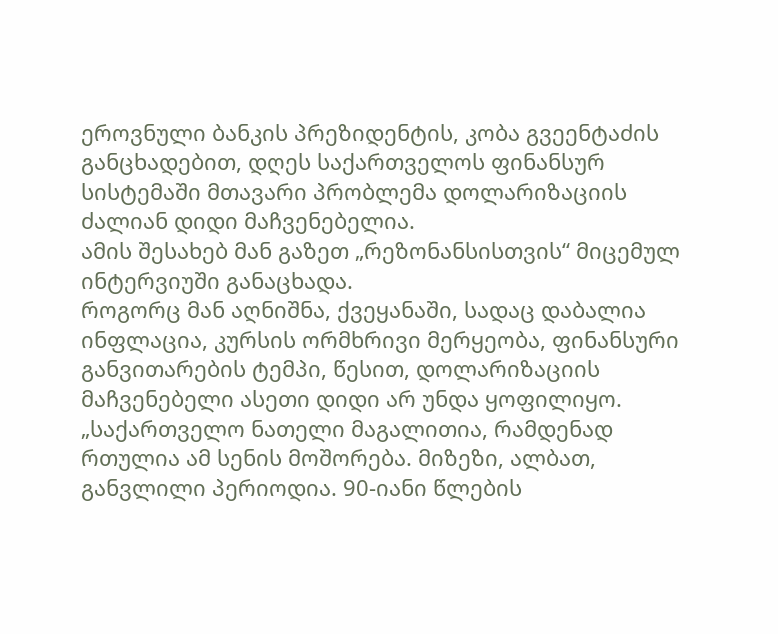ეროვნული ბანკის პრეზიდენტის, კობა გვეენტაძის განცხადებით, დღეს საქართველოს ფინანსურ სისტემაში მთავარი პრობლემა დოლარიზაციის ძალიან დიდი მაჩვენებელია.
ამის შესახებ მან გაზეთ „რეზონანსისთვის“ მიცემულ ინტერვიუში განაცხადა.
როგორც მან აღნიშნა, ქვეყანაში, სადაც დაბალია ინფლაცია, კურსის ორმხრივი მერყეობა, ფინანსური განვითარების ტემპი, წესით, დოლარიზაციის მაჩვენებელი ასეთი დიდი არ უნდა ყოფილიყო.
„საქართველო ნათელი მაგალითია, რამდენად რთულია ამ სენის მოშორება. მიზეზი, ალბათ, განვლილი პერიოდია. 90-იანი წლების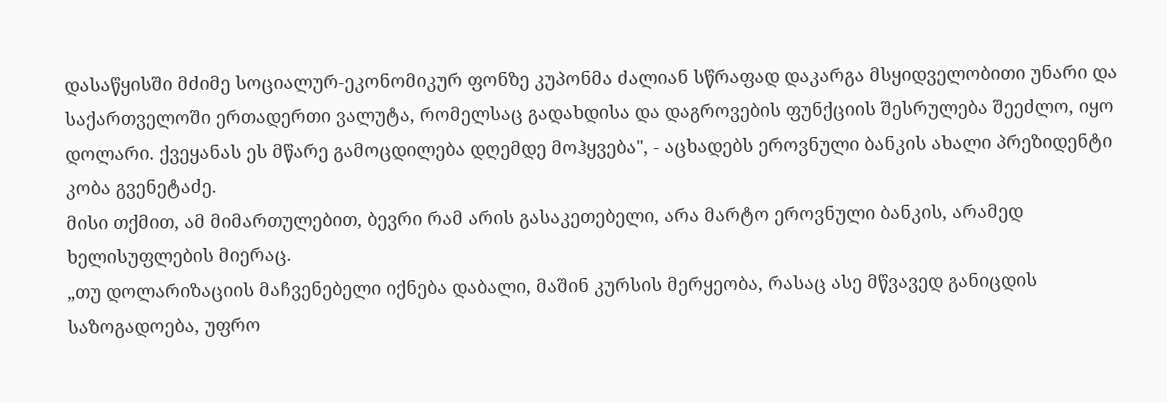დასაწყისში მძიმე სოციალურ-ეკონომიკურ ფონზე კუპონმა ძალიან სწრაფად დაკარგა მსყიდველობითი უნარი და საქართველოში ერთადერთი ვალუტა, რომელსაც გადახდისა და დაგროვების ფუნქციის შესრულება შეეძლო, იყო დოლარი. ქვეყანას ეს მწარე გამოცდილება დღემდე მოჰყვება", - აცხადებს ეროვნული ბანკის ახალი პრეზიდენტი კობა გვენეტაძე.
მისი თქმით, ამ მიმართულებით, ბევრი რამ არის გასაკეთებელი, არა მარტო ეროვნული ბანკის, არამედ ხელისუფლების მიერაც.
„თუ დოლარიზაციის მაჩვენებელი იქნება დაბალი, მაშინ კურსის მერყეობა, რასაც ასე მწვავედ განიცდის საზოგადოება, უფრო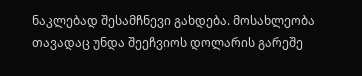ნაკლებად შესამჩნევი გახდება. მოსახლეობა თავადაც უნდა შეეჩვიოს დოლარის გარეშე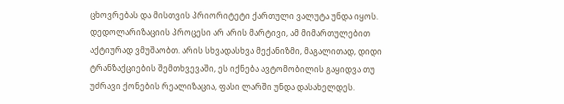ცხოვრებას და მისთვის პრიორიტეტი ქართული ვალუტა უნდა იყოს. დედოლარიზაციის პროცესი არ არის მარტივი, ამ მიმართულებით აქტიურად ვმუშაობთ. არის სხვადასხვა მექანიზმი, მაგალითად, დიდი ტრანზაქციების შემთხვევაში, ეს იქნება ავტომობილის გაყიდვა თუ უძრავი ქონების რეალიზაცია, ფასი ლარში უნდა დასახელდეს.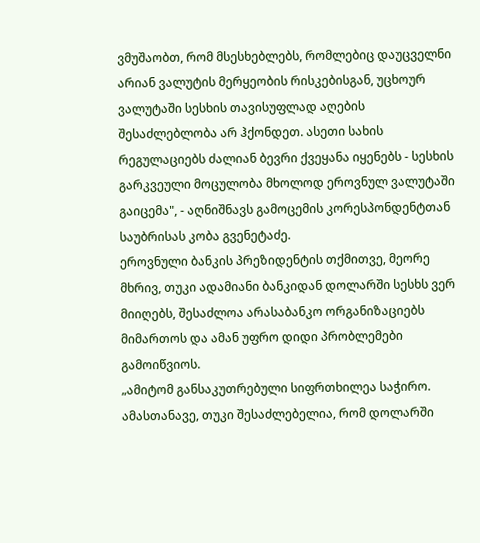ვმუშაობთ, რომ მსესხებლებს, რომლებიც დაუცველნი არიან ვალუტის მერყეობის რისკებისგან, უცხოურ ვალუტაში სესხის თავისუფლად აღების შესაძლებლობა არ ჰქონდეთ. ასეთი სახის რეგულაციებს ძალიან ბევრი ქვეყანა იყენებს - სესხის გარკვეული მოცულობა მხოლოდ ეროვნულ ვალუტაში გაიცემა", - აღნიშნავს გამოცემის კორესპონდენტთან საუბრისას კობა გვენეტაძე.
ეროვნული ბანკის პრეზიდენტის თქმითვე, მეორე მხრივ, თუკი ადამიანი ბანკიდან დოლარში სესხს ვერ მიიღებს, შესაძლოა არასაბანკო ორგანიზაციებს მიმართოს და ამან უფრო დიდი პრობლემები გამოიწვიოს.
„ამიტომ განსაკუთრებული სიფრთხილეა საჭირო. ამასთანავე, თუკი შესაძლებელია, რომ დოლარში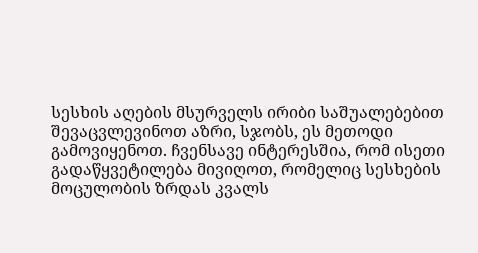სესხის აღების მსურველს ირიბი საშუალებებით შევაცვლევინოთ აზრი, სჯობს, ეს მეთოდი გამოვიყენოთ. ჩვენსავე ინტერესშია, რომ ისეთი გადაწყვეტილება მივიღოთ, რომელიც სესხების მოცულობის ზრდას კვალს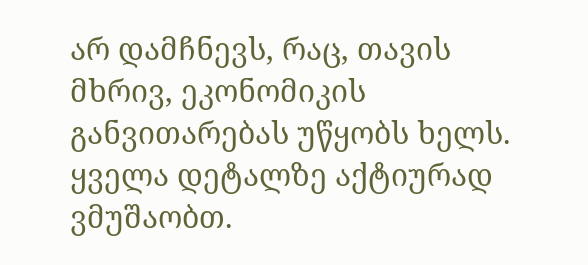არ დამჩნევს, რაც, თავის მხრივ, ეკონომიკის განვითარებას უწყობს ხელს. ყველა დეტალზე აქტიურად ვმუშაობთ.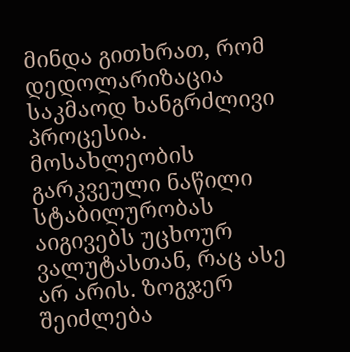მინდა გითხრათ, რომ დედოლარიზაცია საკმაოდ ხანგრძლივი პროცესია. მოსახლეობის გარკვეული ნაწილი სტაბილურობას აიგივებს უცხოურ ვალუტასთან, რაც ასე არ არის. ზოგჯერ შეიძლება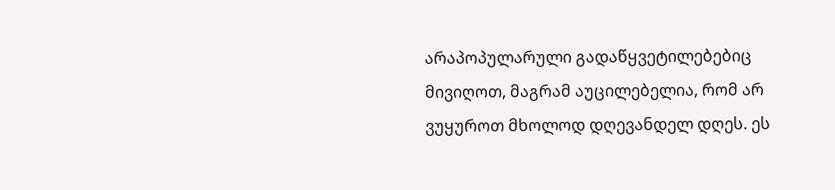არაპოპულარული გადაწყვეტილებებიც მივიღოთ, მაგრამ აუცილებელია, რომ არ ვუყუროთ მხოლოდ დღევანდელ დღეს. ეს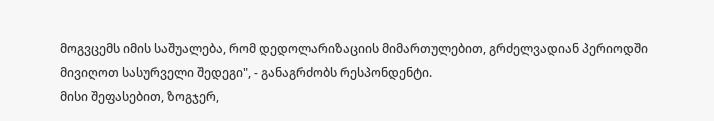მოგვცემს იმის საშუალება, რომ დედოლარიზაციის მიმართულებით, გრძელვადიან პერიოდში მივიღოთ სასურველი შედეგი", - განაგრძობს რესპონდენტი.
მისი შეფასებით, ზოგჯერ,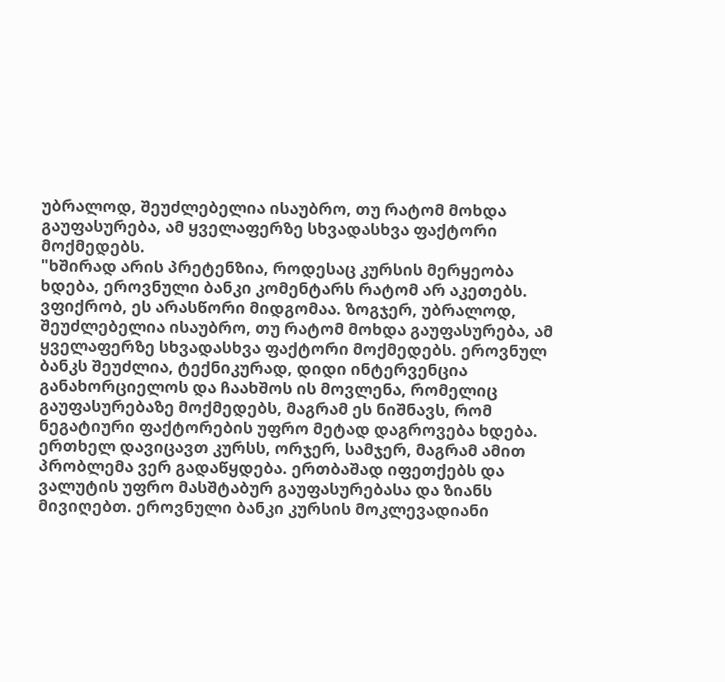უბრალოდ, შეუძლებელია ისაუბრო, თუ რატომ მოხდა გაუფასურება, ამ ყველაფერზე სხვადასხვა ფაქტორი მოქმედებს.
"ხშირად არის პრეტენზია, როდესაც კურსის მერყეობა ხდება, ეროვნული ბანკი კომენტარს რატომ არ აკეთებს. ვფიქრობ, ეს არასწორი მიდგომაა. ზოგჯერ, უბრალოდ, შეუძლებელია ისაუბრო, თუ რატომ მოხდა გაუფასურება, ამ ყველაფერზე სხვადასხვა ფაქტორი მოქმედებს. ეროვნულ ბანკს შეუძლია, ტექნიკურად, დიდი ინტერვენცია განახორციელოს და ჩაახშოს ის მოვლენა, რომელიც გაუფასურებაზე მოქმედებს, მაგრამ ეს ნიშნავს, რომ ნეგატიური ფაქტორების უფრო მეტად დაგროვება ხდება. ერთხელ დავიცავთ კურსს, ორჯერ, სამჯერ, მაგრამ ამით პრობლემა ვერ გადაწყდება. ერთბაშად იფეთქებს და ვალუტის უფრო მასშტაბურ გაუფასურებასა და ზიანს მივიღებთ. ეროვნული ბანკი კურსის მოკლევადიანი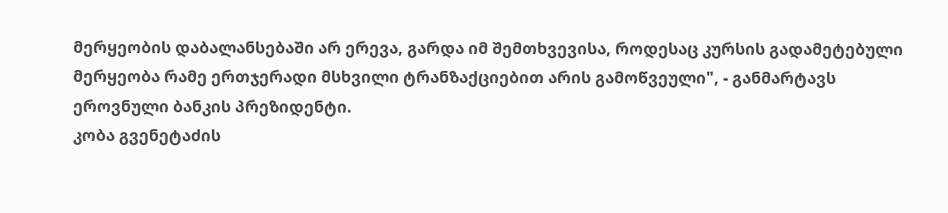მერყეობის დაბალანსებაში არ ერევა, გარდა იმ შემთხვევისა, როდესაც კურსის გადამეტებული მერყეობა რამე ერთჯერადი მსხვილი ტრანზაქციებით არის გამოწვეული", - განმარტავს ეროვნული ბანკის პრეზიდენტი.
კობა გვენეტაძის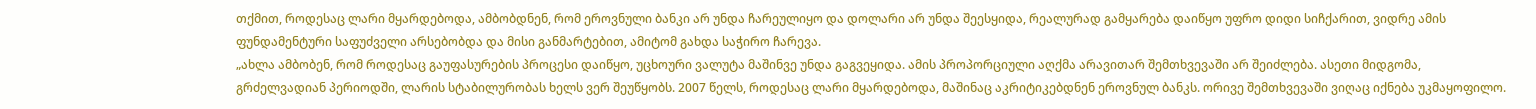თქმით, როდესაც ლარი მყარდებოდა, ამბობდნენ, რომ ეროვნული ბანკი არ უნდა ჩარეულიყო და დოლარი არ უნდა შეესყიდა, რეალურად გამყარება დაიწყო უფრო დიდი სიჩქარით, ვიდრე ამის ფუნდამენტური საფუძველი არსებობდა და მისი განმარტებით, ამიტომ გახდა საჭირო ჩარევა.
„ახლა ამბობენ, რომ როდესაც გაუფასურების პროცესი დაიწყო, უცხოური ვალუტა მაშინვე უნდა გაგვეყიდა. ამის პროპორციული აღქმა არავითარ შემთხვევაში არ შეიძლება. ასეთი მიდგომა, გრძელვადიან პერიოდში, ლარის სტაბილურობას ხელს ვერ შეუწყობს. 2007 წელს, როდესაც ლარი მყარდებოდა, მაშინაც აკრიტიკებდნენ ეროვნულ ბანკს. ორივე შემთხვევაში ვიღაც იქნება უკმაყოფილო.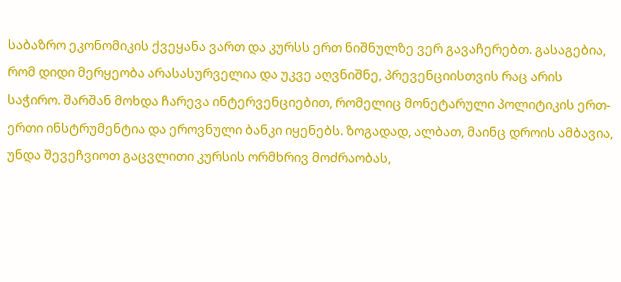საბაზრო ეკონომიკის ქვეყანა ვართ და კურსს ერთ ნიშნულზე ვერ გავაჩერებთ. გასაგებია, რომ დიდი მერყეობა არასასურველია და უკვე აღვნიშნე, პრევენციისთვის რაც არის საჭირო. შარშან მოხდა ჩარევა ინტერვენციებით, რომელიც მონეტარული პოლიტიკის ერთ-ერთი ინსტრუმენტია და ეროვნული ბანკი იყენებს. ზოგადად, ალბათ, მაინც დროის ამბავია, უნდა შევეჩვიოთ გაცვლითი კურსის ორმხრივ მოძრაობას,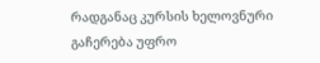რადგანაც კურსის ხელოვნური გაჩერება უფრო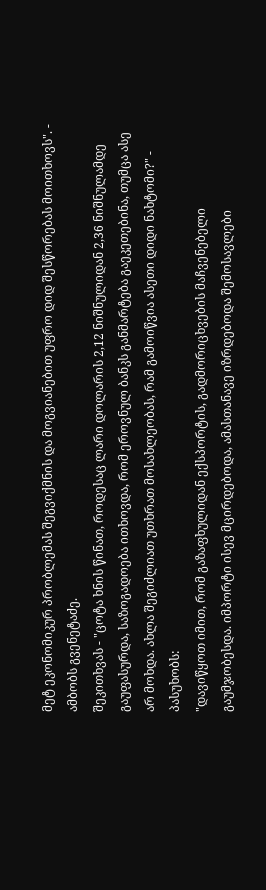მეტ ეკონომიკურ პრობლემას შეგვიქმნის და მოგვიანებით უფრო დიდ შესწორებას მოითხოვს". - ამბობს გვენეტაძე.
შეკითხვას - "ცოტა ხნის წინათ, როდესაც ლარი დოლარის 2,12 ნიშნულიდან 2,36 ნიშნულამდე გაუფასურდა, საზოგადოება ითხოვდა, რომ ეროვნულ ბანკს განმარტება გაეკეთებინა, თუმცა ასე არ მოხდა. ახლა შეგიძლიათ უთხრათ მოსახლეობას, რამ გამოიწვია ასეთი დიდი ნახტომი?" - პასუხობს:
"დავიწყოთ იმით, რომ გაზაფხულიდან ექსპორტის, გადმორიცხვების მაჩვენებელი გაუმჯობესდა. იმპორტი ისევ მცირდებოდა, ამასთანავე იზრდებოდა შემოსავლები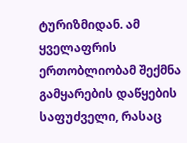ტურიზმიდან. ამ ყველაფრის ერთობლიობამ შექმნა გამყარების დაწყების საფუძველი, რასაც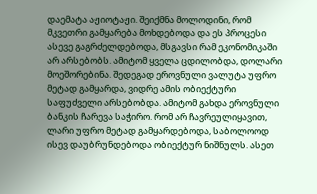დაემატა აჟიოტაჟი. შეიქმნა მოლოდინი, რომ მკვეთრი გამყარება მოხდებოდა და ეს პროცესი ასევე გაგრძელდებოდა, მსგავსი რამ ეკონომიკაში არ არსებობს. ამიტომ ყველა ცდილობდა, დოლარი მოეშორებინა. შედეგად ეროვნული ვალუტა უფრო მეტად გამყარდა, ვიდრე ამის ობიექტური საფუძველი არსებობდა. ამიტომ გახდა ეროვნული ბანკის ჩარევა საჭირო. რომ არ ჩავრეულიყავით, ლარი უფრო მეტად გამყარდებოდა, საბოლოოდ ისევ დაუბრუნდებოდა ობიექტურ ნიშნულს. ასეთ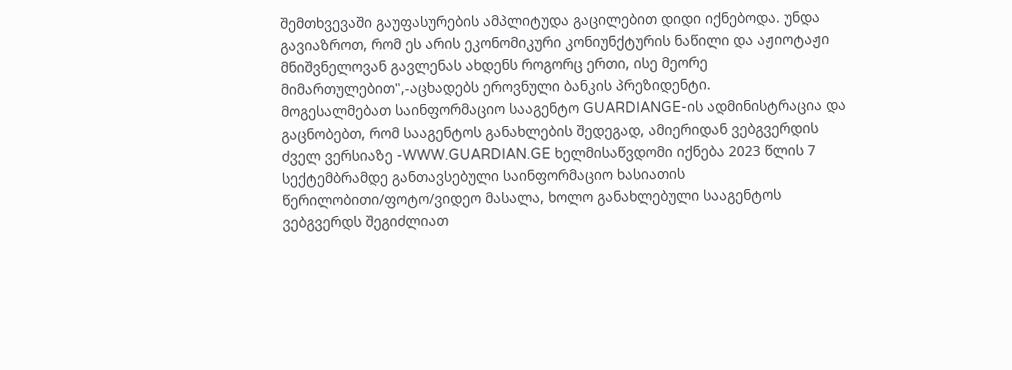შემთხვევაში გაუფასურების ამპლიტუდა გაცილებით დიდი იქნებოდა. უნდა გავიაზროთ, რომ ეს არის ეკონომიკური კონიუნქტურის ნაწილი და აჟიოტაჟი მნიშვნელოვან გავლენას ახდენს როგორც ერთი, ისე მეორე მიმართულებით",-აცხადებს ეროვნული ბანკის პრეზიდენტი.
მოგესალმებათ საინფორმაციო სააგენტო GUARDIANGE-ის ადმინისტრაცია და გაცნობებთ, რომ სააგენტოს განახლების შედეგად, ამიერიდან ვებგვერდის ძველ ვერსიაზე -WWW.GUARDIAN.GE ხელმისაწვდომი იქნება 2023 წლის 7 სექტემბრამდე განთავსებული საინფორმაციო ხასიათის წერილობითი/ფოტო/ვიდეო მასალა, ხოლო განახლებული სააგენტოს ვებგვერდს შეგიძლიათ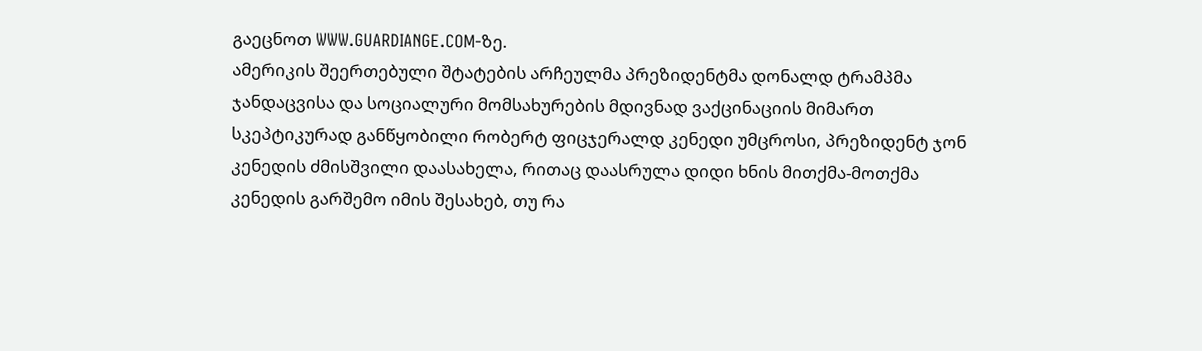გაეცნოთ WWW.GUARDIANGE.COM-ზე.
ამერიკის შეერთებული შტატების არჩეულმა პრეზიდენტმა დონალდ ტრამპმა ჯანდაცვისა და სოციალური მომსახურების მდივნად ვაქცინაციის მიმართ სკეპტიკურად განწყობილი რობერტ ფიცჯერალდ კენედი უმცროსი, პრეზიდენტ ჯონ კენედის ძმისშვილი დაასახელა, რითაც დაასრულა დიდი ხნის მითქმა-მოთქმა კენედის გარშემო იმის შესახებ, თუ რა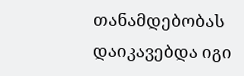თანამდებობას დაიკავებდა იგი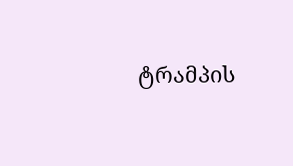ტრამპის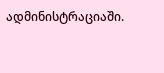ადმინისტრაციაში.